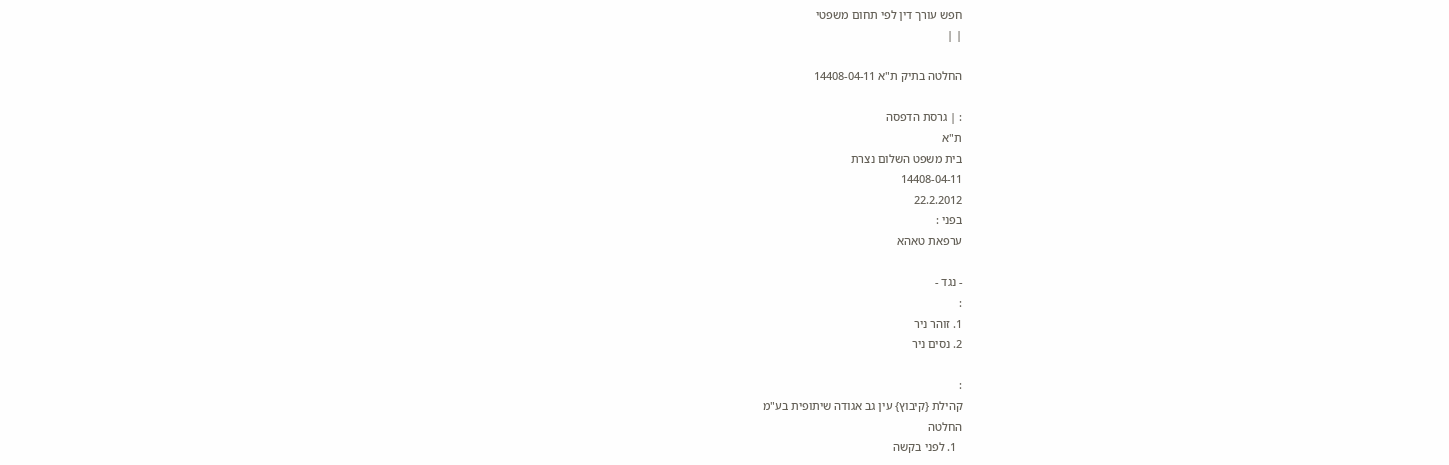חפש עורך דין לפי תחום משפטי
| |

החלטה בתיק ת"א 14408-04-11

: | גרסת הדפסה
ת"א
בית משפט השלום נצרת
14408-04-11
22.2.2012
בפני :
ערפאת טאהא

- נגד -
:
1. זוהר ניר
2. נסים ניר

:
קהילת {קיבוץ} עין גב אגודה שיתופית בע"מ
החלטה
  1. לפני בקשה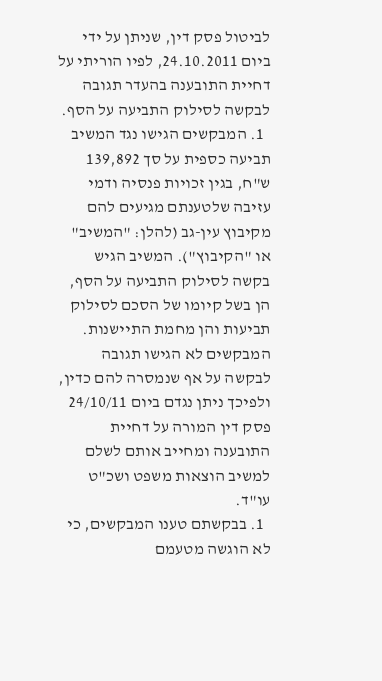לביטול פסק דין, שניתן על ידי ביום 24.10.2011, לפיו הוריתי על דחיית התובענה בהעדר תגובה לבקשה לסילוק התביעה על הסף.
  1. המבקשים הגישו נגד המשיב תביעה כספית על סך 139,892 ש"ח, בגין זכויות פנסיה ודמי עזיבה שלטענתם מגיעים להם מקיבוץ עין-גב (להלן: "המשיב" או "הקיבוץ"). המשיב הגיש בקשה לסילוק התביעה על הסף, הן בשל קיומו של הסכם לסילוק תביעות והן מחמת התיישנות. המבקשים לא הגישו תגובה לבקשה על אף שנמסרה להם כדין, ולפיכך ניתן נגדם ביום 24/10/11 פסק דין המורה על דחיית התובענה ומחייב אותם לשלם למשיב הוצאות משפט ושכ"ט עו"ד.
  1. בבקשתם טענו המבקשים, כי לא הוגשה מטעמם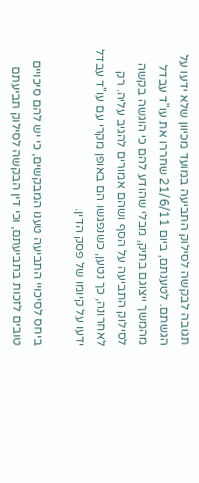תגובה לבקשה לסילוק התביעה במועד מכיוון שלא ידעו על הגשתם. לטענתם, ביום 21/6/11 שחררו את עו"ד עבדל מהמשך ייצוגם בתיק, מבלי שהודע להם כי הוגשה בקשה לסילוק התביעה על הסף ושהם אמורים להגיב עליה. רק לאחרונה, כך נטען, כשנפגשו הם באופן מקרי עם עו"ד עבדל ידעו על קיומו של פסק הדין.

ביחס לסיכויי התביעה טענו המבקשים, כי יש להם סיכויים טובים לזכות בתביעתם, וכי דין הבקשה לסילוק תביעתם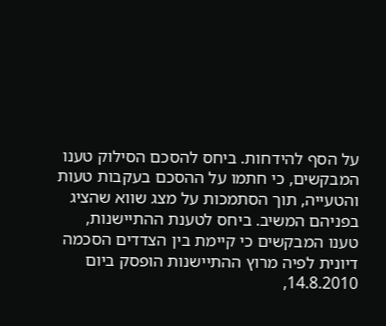על הסף להידחות. ביחס להסכם הסילוק טענו המבקשים, כי חתמו על ההסכם בעקבות טעות והטעייה, תוך הסתמכות על מצג שווא שהציג בפניהם המשיב. ביחס לטענת ההתיישנות, טענו המבקשים כי קיימת בין הצדדים הסכמה דיונית לפיה מרוץ ההתיישנות הופסק ביום 14.8.2010,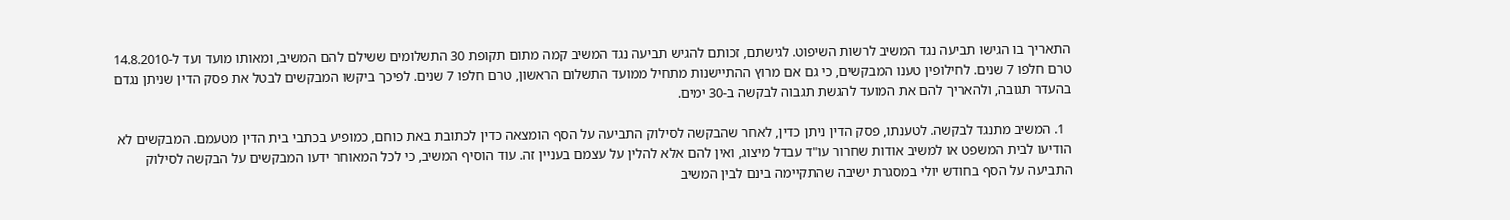התאריך בו הגישו תביעה נגד המשיב לרשות השיפוט. לגישתם, זכותם להגיש תביעה נגד המשיב קמה מתום תקופת 30 התשלומים ששילם להם המשיב, ומאותו מועד ועד ל-14.8.2010 טרם חלפו 7 שנים. לחילופין טענו המבקשים, כי גם אם מרוץ ההתיישנות מתחיל ממועד התשלום הראשון, טרם חלפו 7 שנים. לפיכך ביקשו המבקשים לבטל את פסק הדין שניתן נגדם בהעדר תגובה, ולהאריך להם את המועד להגשת תגבוה לבקשה ב-30 ימים.

  1. המשיב מתנגד לבקשה. לטענתו, פסק הדין ניתן כדין, לאחר שהבקשה לסילוק התביעה על הסף הומצאה כדין לכתובת באת כוחם, כמופיע בכתבי בית הדין מטעמם. המבקשים לא הודיעו לבית המשפט או למשיב אודות שחרור עו"ד עבדל מיצוג, ואין להם אלא להלין על עצמם בעניין זה. עוד הוסיף המשיב, כי לכל המאוחר ידעו המבקשים על הבקשה לסילוק התביעה על הסף בחודש יולי במסגרת ישיבה שהתקיימה בינם לבין המשיב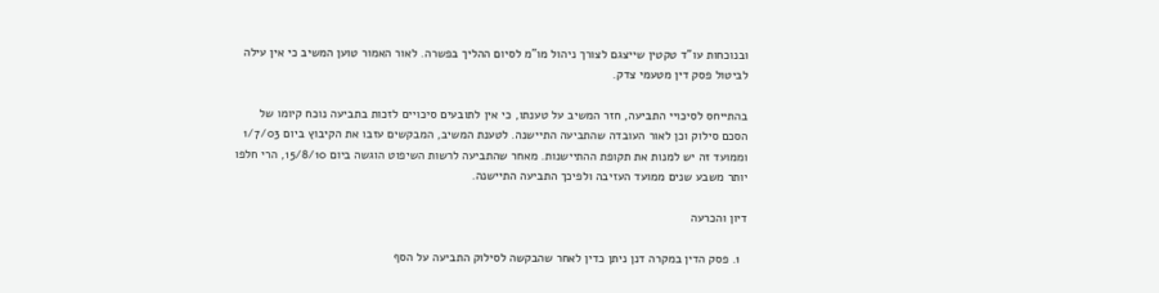ובנוכחות עו"ד טקטין שייצגם לצורך ניהול מו"מ לסיום ההליך בפשרה. לאור האמור טוען המשיב כי אין עילה לביטול פסק דין מטעמי צדק.

בהתייחס לסיכויי התביעה, חזר המשיב על טענתו, כי אין לתובעים סיכויים לזכות בתביעה נוכח קיומו של הסכם סילוק וכן לאור העובדה שהתביעה התיישנה. לטענת המשיב, המבקשים עזבו את הקיבוץ ביום 1/7/03 וממועד זה יש למנות את תקופת ההתיישנות. מאחר שהתביעה לרשות השיפוט הוגשה ביום 15/8/10, הרי חלפו יותר משבע שנים ממועד העזיבה ולפיכך התביעה התיישנה.

דיון והכרעה

  1. פסק הדין במקרה דנן ניתן כדין לאחר שהבקשה לסילוק התביעה על הסף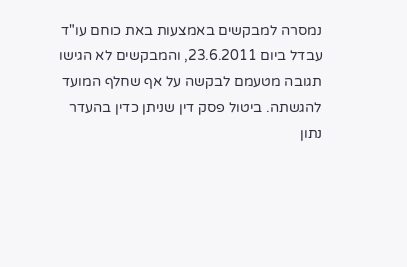נמסרה למבקשים באמצעות באת כוחם עו"ד עבדל ביום 23.6.2011, והמבקשים לא הגישו תגובה מטעמם לבקשה על אף שחלף המועד להגשתה. ביטול פסק דין שניתן כדין בהעדר נתון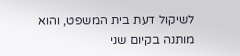לשיקול דעת בית המשפט, והוא מותנה בקיום שני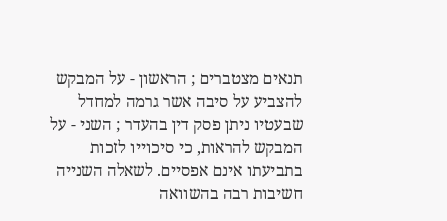תנאים מצטברים ; הראשון - על המבקש להצביע על סיבה אשר גרמה למחדל שבעטיו ניתן פסק דין בהעדר ; השני - על המבקש להראות, כי סיכוייו לזכות בתביעתו אינם אפסיים. לשאלה השנייה חשיבות רבה בהשוואה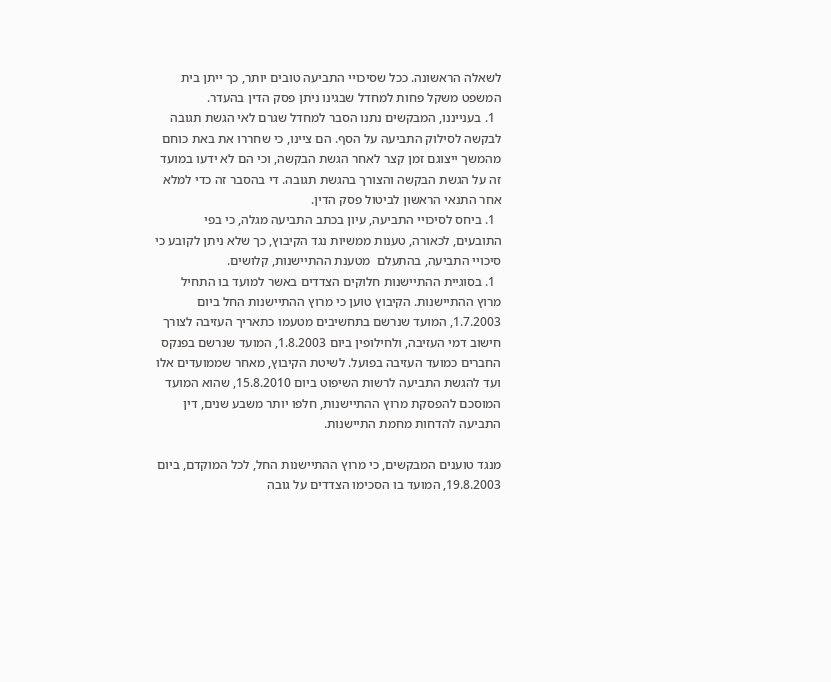לשאלה הראשונה. ככל שסיכויי התביעה טובים יותר, כך ייתן בית המשפט משקל פחות למחדל שבגינו ניתן פסק הדין בהעדר.
  1. בענייננו, המבקשים נתנו הסבר למחדל שגרם לאי הגשת תגובה לבקשה לסילוק התביעה על הסף. הם ציינו, כי שחררו את באת כוחם מהמשך ייצוגם זמן קצר לאחר הגשת הבקשה, וכי הם לא ידעו במועד זה על הגשת הבקשה והצורך בהגשת תגובה. די בהסבר זה כדי למלא אחר התנאי הראשון לביטול פסק הדין.
  1. ביחס לסיכויי התביעה, עיון בכתב התביעה מגלה, כי בפי התובעים, לכאורה, טענות ממשיות נגד הקיבוץ, כך שלא ניתן לקובע כי סיכויי התביעה, בהתעלם  מטענת ההתיישנות, קלושים.
  1. בסוגיית ההתיישנות חלוקים הצדדים באשר למועד בו התחיל מרוץ ההתיישנות. הקיבוץ טוען כי מרוץ ההתיישנות החל ביום 1.7.2003, המועד שנרשם בתחשיבים מטעמו כתאריך העזיבה לצורך חישוב דמי העזיבה, ולחילופין ביום 1.8.2003, המועד שנרשם בפנקס החברים כמועד העזיבה בפועל. לשיטת הקיבוץ, מאחר שממועדים אלו ועד להגשת התביעה לרשות השיפוט ביום 15.8.2010, שהוא המועד המוסכם להפסקת מרוץ ההתיישנות, חלפו יותר משבע שנים, דין התביעה להדחות מחמת התיישנות.

מנגד טוענים המבקשים, כי מרוץ ההתיישנות החל, לכל המוקדם, ביום 19.8.2003, המועד בו הסכימו הצדדים על גובה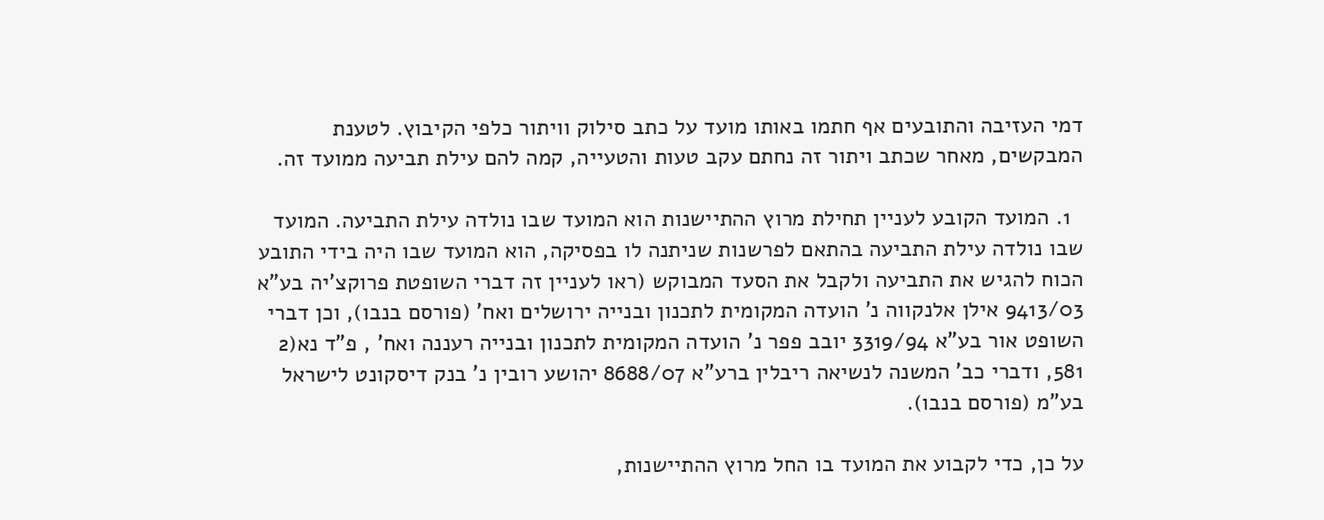דמי העזיבה והתובעים אף חתמו באותו מועד על כתב סילוק וויתור כלפי הקיבוץ. לטענת המבקשים, מאחר שכתב ויתור זה נחתם עקב טעות והטעייה, קמה להם עילת תביעה ממועד זה.

  1. המועד הקובע לעניין תחילת מרוץ ההתיישנות הוא המועד שבו נולדה עילת התביעה. המועד שבו נולדה עילת התביעה בהתאם לפרשנות שניתנה לו בפסיקה, הוא המועד שבו היה בידי התובע הכוח להגיש את התביעה ולקבל את הסעד המבוקש (ראו לעניין זה דברי השופטת פרוקצ'יה בע"א 9413/03 אילן אלנקווה נ' הועדה המקומית לתכנון ובנייה ירושלים ואח' (פורסם בנבו), וכן דברי השופט אור בע"א 3319/94 יובב פפר נ' הועדה המקומית לתכנון ובנייה רעננה ואח' , פ"ד נא(2 581, ודברי כב' המשנה לנשיאה ריבלין ברע"א 8688/07 יהושע רובין נ' בנק דיסקונט לישראל בע"מ (פורסם בנבו).

על כן, כדי לקבוע את המועד בו החל מרוץ ההתיישנות,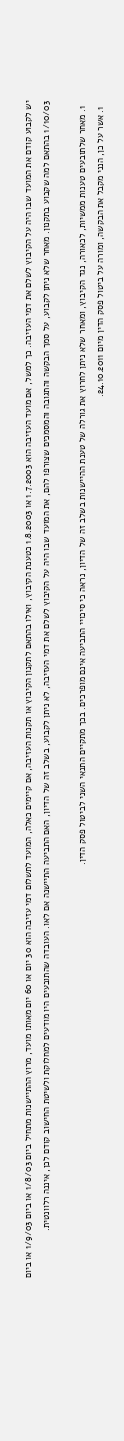יש לקבוע קודם את המועד שבו היה על הקיבוץ לשלם את דמי העזיבה. כך למשל, אם מועד העזיבה הוא 1.7.2003 או 1.8.2003 כטענת הקיבוץ, ואילו בהתאם לתקנון הקיבוץ או תקנות העזיבה, אם קיימים כאלה, המועד לתשלום דמי עזיבה הוא 30 יום או 60 יום מאותו מועד, מרוץ ההתיישנות מתחיל ביום 1/8/03 או ביום 1/9/03 או ביום 1/10/03 בהתאם למה שקבוע בתקנון. מאחר שלא ניתן לקבוע, על סמך הבקשה והתגובה והמסמכים שצורפו להם, את המועד שבו היה על הקיבוץ לשלם את דמי העזיבה, לא ניתן לקבוע, בשלב זה של הדיון, האם התביעה התיישנה אם לאו. העובדה שהתובעים היו מודעים למחלוקת ולשיטת החישוב קודם לכן, איננה רלוונטית.

  1. מאחר שלתובעים טענות ממשיות, לכאורה, נגד הקיבוץ, ומאחר שלא ניתן לחרוץ את גורלה של טענת ההיישנות בשלב זה של הדיון, נראה כי סיכויי התביעה אינם מופרכים. בכך מתקיים התנאי השני לביטול פסק הדין.
  1. אשר על כן, הנני מקבל את הבקשה, ומורה על ביטול פסק הדין מיום 24.10.2011.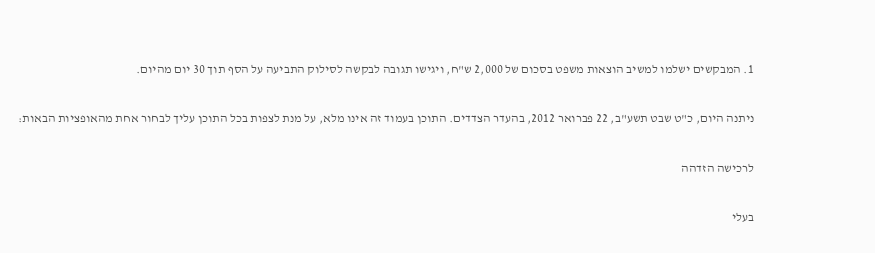1. המבקשים ישלמו למשיב הוצאות משפט בסכום של 2,000 ש"ח, ויגישו תגובה לבקשה לסילוק התביעה על הסף תוך 30 יום מהיום.

ניתנה היום, כ"ט שבט תשע"ב, 22 פברואר 2012, בהעדר הצדדים. התוכן בעמוד זה אינו מלא, על מנת לצפות בכל התוכן עליך לבחור אחת מהאופציות הבאות:

לרכישה הזדהה

בעלי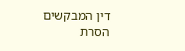דין המבקשים הסרת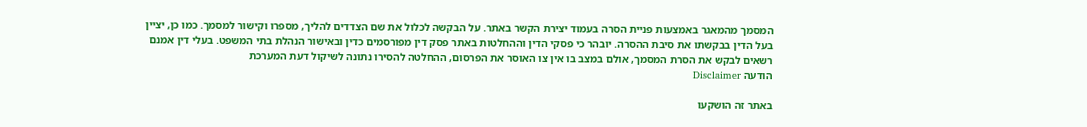המסמך מהמאגר באמצעות פניית הסרה בעמוד יצירת הקשר באתר. על הבקשה לכלול את שם הצדדים להליך, מספרו וקישור למסמך. כמו כן, יציין בעל הדין בבקשתו את סיבת ההסרה. יובהר כי פסקי הדין וההחלטות באתר פסק דין מפורסמים כדין ובאישור הנהלת בתי המשפט. בעלי דין אמנם רשאים לבקש את הסרת המסמך, אולם במצב בו אין צו האוסר את הפרסום, ההחלטה להסירו נתונה לשיקול דעת המערכת
הודעה Disclaimer

באתר זה הושקעו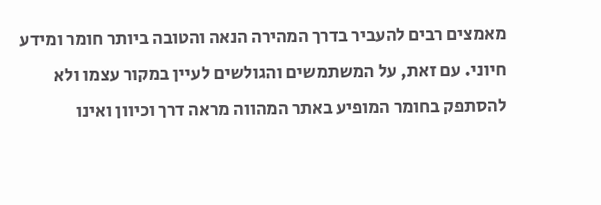מאמצים רבים להעביר בדרך המהירה הנאה והטובה ביותר חומר ומידע חיוני. עם זאת, על המשתמשים והגולשים לעיין במקור עצמו ולא להסתפק בחומר המופיע באתר המהווה מראה דרך וכיוון ואינו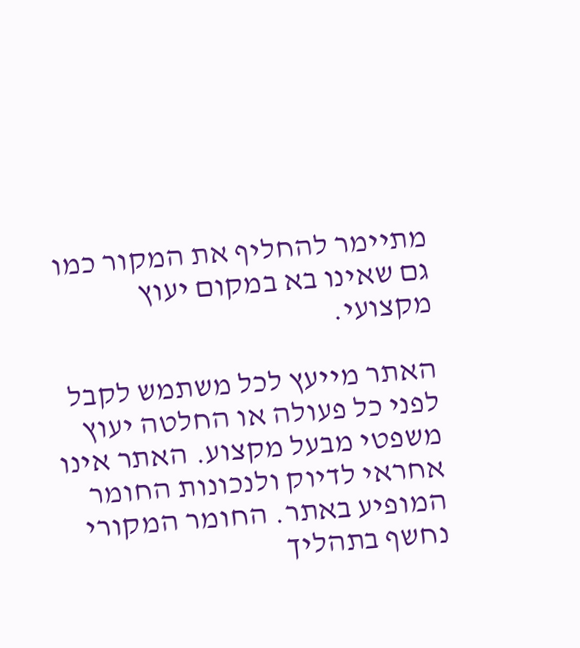מתיימר להחליף את המקור כמו גם שאינו בא במקום יעוץ מקצועי.

האתר מייעץ לכל משתמש לקבל לפני כל פעולה או החלטה יעוץ משפטי מבעל מקצוע. האתר אינו אחראי לדיוק ולנכונות החומר המופיע באתר. החומר המקורי נחשף בתהליך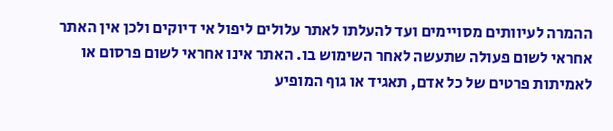ההמרה לעיוותים מסויימים ועד להעלתו לאתר עלולים ליפול אי דיוקים ולכן אין האתר אחראי לשום פעולה שתעשה לאחר השימוש בו. האתר אינו אחראי לשום פרסום או לאמיתות פרטים של כל אדם, תאגיד או גוף המופיע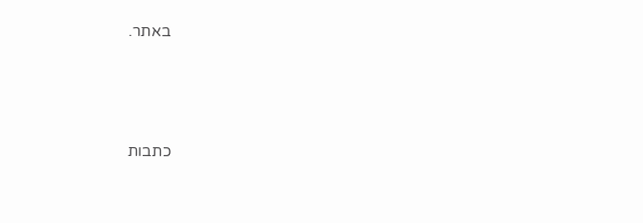באתר.




כתבות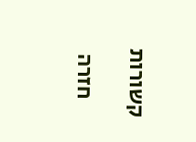קשורות

    חזרה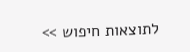לתוצאות חיפוש >>